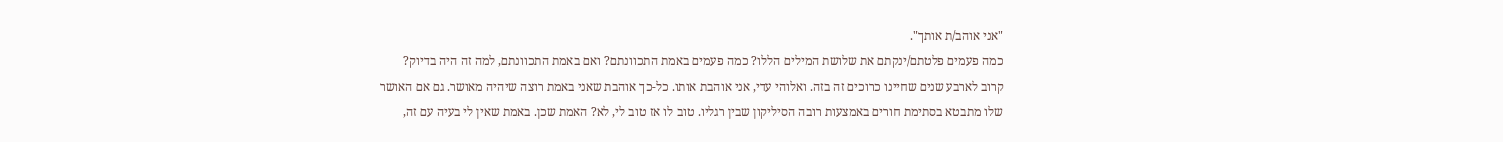"אני אוהב/ת אותך".
כמה פעמים פלטתם/ינקתם את שלושת המילים הללו? כמה פעמים באמת התכוונתם? ואם באמת התכוונתם, למה זה היה בדיוק?
קרוב לארבע שנים שחיינו כרוכים זה בזה. ואלוהי עדי, אני אוהבת אותו. כל-כך אוהבת שאני באמת רוצה שיהיה מאושר. גם אם האושר שלו מתבטא בסתימת חורים באמצעות רובה הסיליקון שבין רגליו. טוב לו אז טוב לי, לא? האמת שכן. באמת שאין לי בעיה עם זה,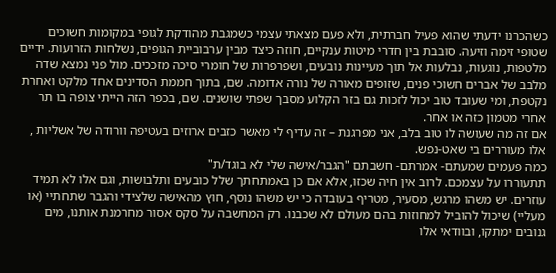כשהכרנו ידעתי שהוא פעיל חברתית, ולא פעם מצאתי עצמי כשמגבת מהודקת לגופי במקומות חשוכים שטופי זימה וזיעה. סובבת בין חדרי מיטות ענקיים, חוזה כיצד מבין ערבוביית הגופים, נשלחות הזרועות. ידיים מלטפות, נוגעות, נבלעות אל תוך מעיינות נובעים, ושפרפרות של חומרי סיכה מזככים. מול פני נמצא שדה מלבב של אברים חשוכי פנים, שזופים מאורה של נורה אדומה. שם, בתוך חממת הסדינים אחד מלקט ואחרת נקטפת, ומי שעובד טוב יכול לזכות גם בזר הקלוע מסבך שפתי שושנים. שם, בכפר הזה הייתי צופה בו תר אחרי מטמון כזה או אחר.
אם זה מה שעושה לו טוב בלב, אני מפרגנת – זה עדיף לי מאשר כזבים ארוזים בעטיפה וורודה של אשליות , אלו מעוררים בי שאט-נפש.
כמה פעמים שמעתם- אמרתם- חשבתם "הגבר/אישה שלי לא בוגד/ת"
תתעוררו על עצמכם. לרוב אין חיה שכזו, אלא אם כן באמתחתך שלל כובעים ותלבושות, וגם אלו לא תמיד עוזרים. יש משהו מרגש, מסעיר, מטריף בעובדה כי יש משהו נוסף, חוץ מהאישה שלצידי והגבר שתחתיי (או מעליי) שיכול להוביל למחוזות בהם מעולם לא שכבנו. רק המחשבה על סקס אסור מחרמנת אותנו, מים גנובים ימתקו, ובוודאי אלו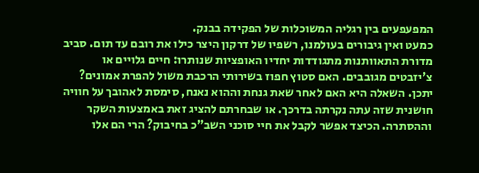המפעפעים בין רגליה המשוכלות של הפקידה בבנק.
כמעט ואין גיבורים בעולמנו, רשפיו של דרקון היצר כילו את רובם עד תום. סביב מדורת התאוותנות מתגודדות יחדיו האופציות שנותרו: חיים גלויים או צ'יזבטים מגובבים. האם סטוץ חפוז בשירותי הרכבת משול להפרת אמונים? יתכן. השאלה היא האם לאחר שאת גנחת וההוא נאנח, סימסת לאהובך על חוויה חושנית שזה עתה נקרתה בדרכך. או שבחרתם להציג זאת באמצעות השקר וההסתרה. הכיצד אפשר לקבל את חיי סוכני השב"כ בחיבוק? הרי הם אלו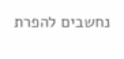נחשבים להפרת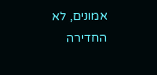אמונים, לא החדירה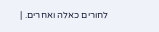לחורים כאלה ואחרים. |